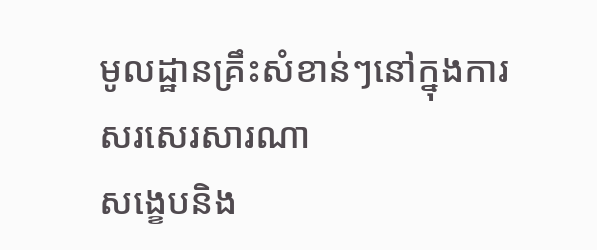មូលដ្ឋានគ្រឹះសំខាន់ៗនៅក្នុងការសរសេរសារណា
សង្ខេបនិង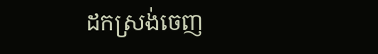ដកស្រង់ចេញ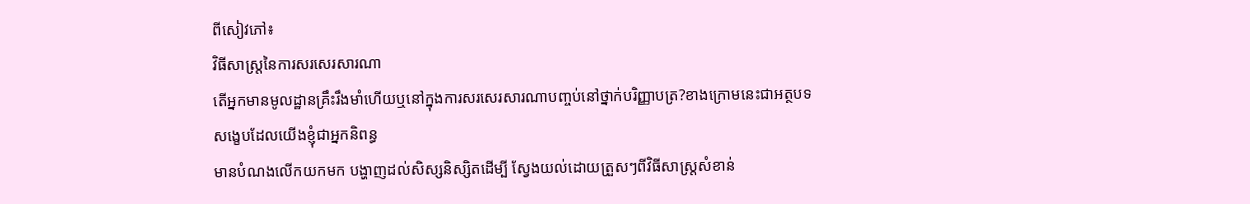ពីសៀវភៅ៖
វិធីសាស្រ្តនៃការសរសេរសារណា
តើអ្នកមានមូលដ្ឋានគ្រឹះរឹងមាំហើយឬនៅក្នុងការសរសេរសារណាបញ្ចប់នៅថ្នាក់បរិញ្ញាបត្រ?ខាងក្រោមនេះជាអត្ថបទសង្ខេបដែលយើងខ្ញុំជាអ្នកនិពន្ធ
មានបំណងលើកយកមក បង្ហាញដល់សិស្សនិស្សិតដើម្បី ស្វែងយល់ដោយត្រួសៗពីវិធីសាស្រ្តសំខាន់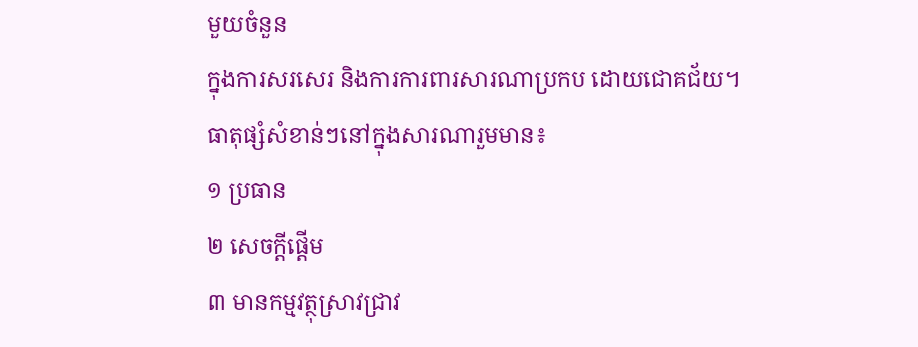មួយចំនួន
ក្នុងការសរសេរ និងការការពារសារណាប្រកប ដោយជោគជ័យ។
ធាតុផ្សំសំខាន់ៗនៅក្នុងសារណារួមមាន៖
១ ប្រធាន
២ សេចក្តីផ្តើម
៣ មានកម្មវត្ថុស្រាវជ្រាវ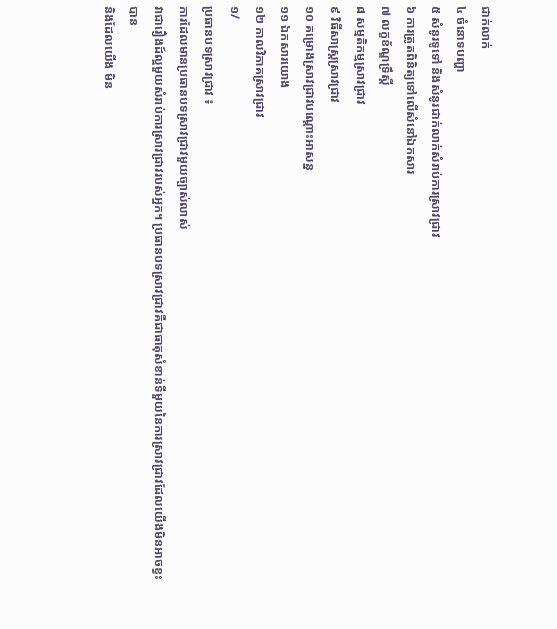ជាក់លាក់
៤ ចំនោទបញ្ហា
៥ សំនូរទូទៅ និងសំនូរជាក់លាក់សំរាប់ការស្រាវជ្រាវ
៦ ការត្រូតពិនិត្យទៅលើសំនៅឯកសារ
៧ លក្ខខ័ណ្ឌទ្រឹស្តី
៨ សម្មតិកម្មស្រាវជ្រាវ
៩ វិធីសាស្ត្រស្រាវជ្រាវ
១០ គម្រោងស្រាវជ្រាវបណ្តោះអាសន្ន
១១ ឯកសារយោង
១២ កាលវិភាគស្រាវជ្រាវ
១/
ប្រធានបទស្រាវជ្រាវ ៖
ការដែលមានប្រធានបទស្រាវជ្រាវមួយច្បាស់លាស់
វាជារឿងដ៍ល្អមួយសំរាប់ការស្រាវជ្រាវរបស់អ្នក។ ប្រធានបទស្រាវជ្រាវគឺជាធាតុសំខាន់ទីមួយនៃការស្រាវជ្រាវដែលយើងមិនអាចខ្វះបាន
និងដែលយើង មិន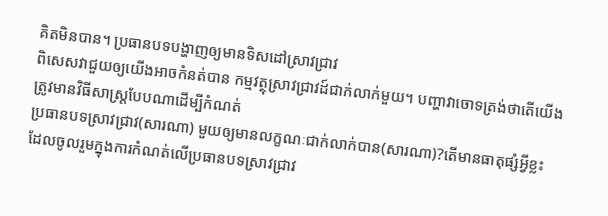គិតមិនបាន។ ប្រធានបទបង្ហាញឲ្យមានទិសដៅស្រាវជ្រាវ
ពិសេសវាជួយឲ្យយើងអាចកំនត់បាន កម្មវត្ថុស្រាវជ្រាវដ៍ជាក់លាក់មួយ។ បញ្ហាវាចោទត្រង់ថាតើយើងត្រូវមានវិធីសាស្រ្តបែបណាដើម្បីកំណត់
ប្រធានបទស្រាវជ្រាវ(សារណា) មួយឲ្យមានលក្ខណៈជាក់លាក់បាន(សារណា)?តើមានធាតុផ្សំអ្វីខ្លះ
ដែលចូលរួមក្នុងការកំណត់លើប្រធានបទស្រាវជ្រាវ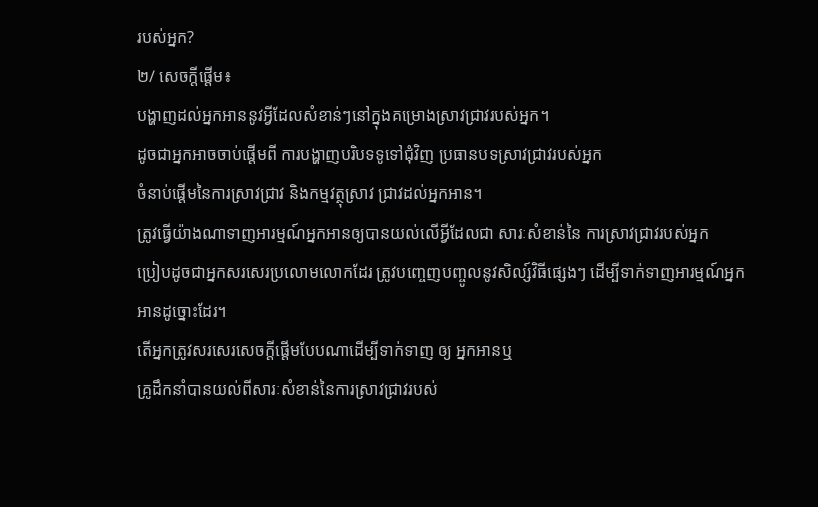របស់អ្នក?
២/ សេចក្តីផ្តើម៖
បង្ហាញដល់អ្នកអាននូវអ្វីដែលសំខាន់ៗនៅក្នុងគម្រោងស្រាវជ្រាវរបស់អ្នក។
ដូចជាអ្នកអាចចាប់ផ្តើមពី ការបង្ហាញបរិបទទូទៅជុំវិញ ប្រធានបទស្រាវជ្រាវរបស់អ្នក
ចំនាប់ផ្តើមនៃការស្រាវជ្រាវ និងកម្មវត្ថុស្រាវ ជ្រាវដល់អ្នកអាន។
ត្រូវធ្វើយ៉ាងណាទាញអារម្មណ៍អ្នកអានឲ្យបានយល់លើអ្វីដែលជា សារៈសំខាន់នៃ ការស្រាវជ្រាវរបស់អ្នក
ប្រៀបដូចជាអ្នកសរសេរប្រលោមលោកដែរ ត្រូវបញ្ចេញបញ្ចូលនូវសិល្ស៍វិធីផ្សេងៗ ដើម្បីទាក់ទាញអារម្មណ៍អ្នកអានដូច្នោះដែរ។
តើអ្នកត្រូវសរសេរសេចក្តីផ្តើមបែបណាដើម្បីទាក់ទាញ ឲ្យ អ្នកអានឬ
គ្រូដឹកនាំបានយល់ពីសារៈសំខាន់នៃការស្រាវជ្រាវរបស់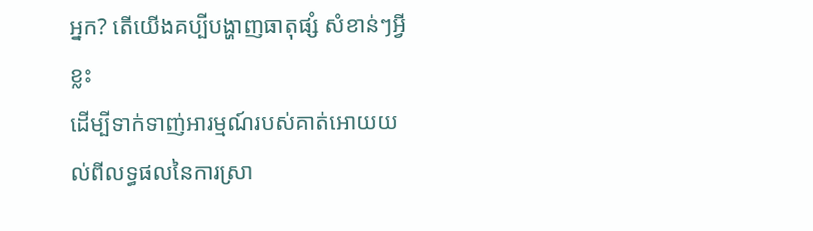អ្នក? តើយើងគប្បីបង្ហាញធាតុផ្សំ សំខាន់ៗអ្វីខ្លះ
ដើម្បីទាក់ទាញ់អារម្មណ៍របស់គាត់អោយយល់ពីលទ្ធផលនៃការស្រា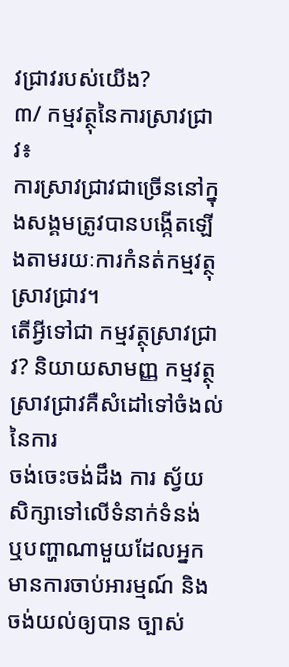វជ្រាវរបស់យើង?
៣/ កម្មវត្ថុនៃការស្រាវជ្រាវ៖
ការស្រាវជ្រាវជាច្រើននៅក្នុងសង្គមត្រូវបានបង្កើតឡើងតាមរយៈការកំនត់កម្មវត្ថុស្រាវជ្រាវ។
តើអ្វីទៅជា កម្មវត្ថុស្រាវជ្រាវ? និយាយសាមញ្ញ កម្មវត្ថុស្រាវជ្រាវគឺសំដៅទៅចំងល់នៃការ
ចង់ចេះចង់ដឹង ការ ស្វ័យសិក្សាទៅលើទំនាក់ទំនង់
ឬបញ្ហាណាមួយដែលអ្នកមានការចាប់អារម្មណ៍ និងចង់យល់ឲ្យបាន ច្បាស់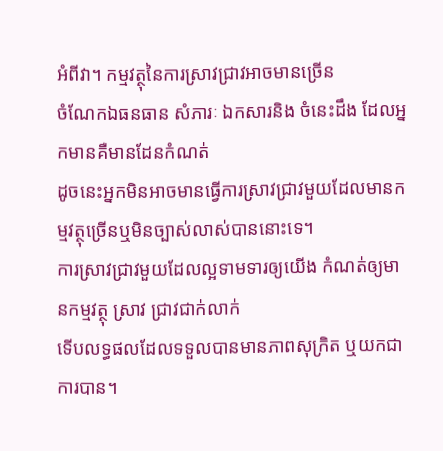អំពីវា។ កម្មវត្ថុនៃការស្រាវជ្រាវអាចមានច្រើន
ចំណែកឯធនធាន សំភារៈ ឯកសារនិង ចំនេះដឹង ដែលអ្នកមានគឺមានដែនកំណត់
ដូចនេះអ្នកមិនអាចមានធ្វើការស្រាវជ្រាវមួយដែលមានកម្មវត្ថុច្រើនឬមិនច្បាស់លាស់បាននោះទេ។
ការស្រាវជ្រាវមួយដែលល្អទាមទារឲ្យយើង កំណត់ឲ្យមានកម្មវត្ថុ ស្រាវ ជ្រាវជាក់លាក់
ទើបលទ្ធផលដែលទទួលបានមានភាពសុក្រិត ឬយកជាការបាន។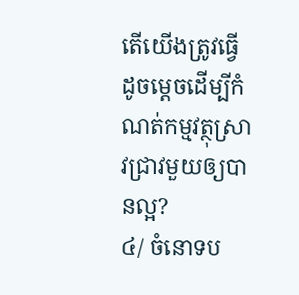តើយើងត្រូវធ្វើដូចម្តេចដើម្បីកំណត់កម្មវត្ថុស្រាវជ្រាវមួយឲ្យបានល្អ?
៤/ ចំនោទប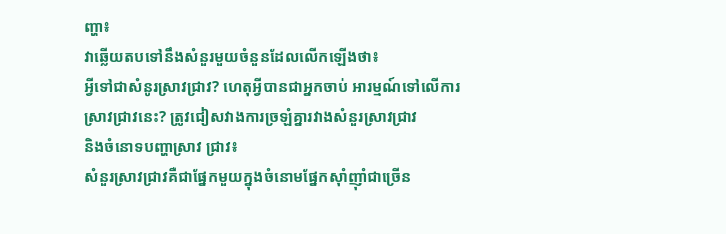ញ្ហា៖
វាឆ្លើយតបទៅនឹងសំនួរមួយចំនួនដែលលើកឡើងថា៖
អ្វីទៅជាសំនូរស្រាវជ្រាវ? ហេតុអ្វីបានជាអ្នកចាប់ អារម្មណ៍ទៅលើការស្រាវជ្រាវនេះ? ត្រូវជៀសវាងការច្រឡំគ្នារវាងសំនួរស្រាវជ្រាវ
និងចំនោទបញ្ហាស្រាវ ជ្រាវ៖
សំនួរស្រាវជ្រាវគឺជាផ្នែកមួយក្នុងចំនោមផ្នែកស៊ាំញ៉ាំជាច្រើន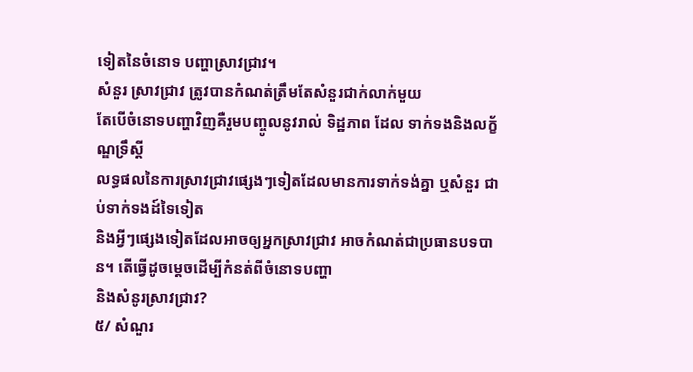ទៀតនៃចំនោទ បញ្ហាស្រាវជ្រាវ។
សំនួរ ស្រាវជ្រាវ ត្រូវបានកំណត់ត្រឹមតែសំនួរជាក់លាក់មួយ
តែបើចំនោទបញ្ហាវិញគឺរួមបញ្ចូលនូវរាល់ ទិដ្ឋភាព ដែល ទាក់ទងនិងលក្ខ័ណ្ឌទ្រឹស្តី
លទ្ធផលនៃការស្រាវជ្រាវផ្សេងៗទៀតដែលមានការទាក់ទង់គ្នា ឬសំនួរ ជាប់ទាក់ទងដ៍ទៃទៀត
និងអ្វីៗផ្សេងទៀតដែលអាចឲ្យអ្នកស្រាវជ្រាវ អាចកំណត់ជាប្រធានបទបាន។ តើធ្វើដូចម្តេចដើម្បីកំនត់ពីចំនោទបញ្ហា
និងសំនូរស្រាវជ្រាវ?
៥/ សំណួរ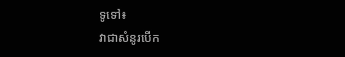ទូទៅ៖
វាជាសំនូរបើក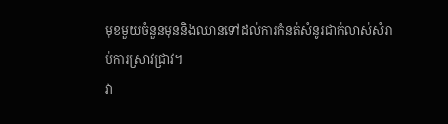មុខមួយចំនួនមុននិងឈានទៅដល់ការកំនត់សំនូរជាក់លាស់សំរាប់ការស្រាវជ្រាវ។
វា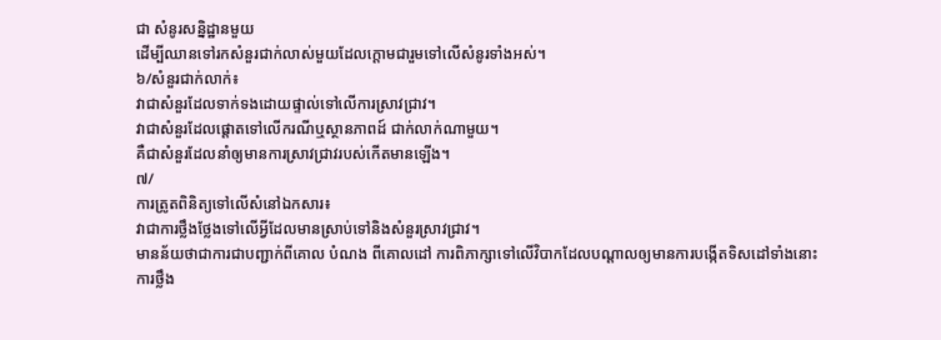ជា សំនូរសន្និដ្ឋានមួយ
ដើម្បីឈានទៅរកសំនួរជាក់លាស់មួយដែលក្តោមជារួមទៅលើសំនូរទាំងអស់។
៦/សំនួរជាក់លាក់៖
វាជាសំនួរដែលទាក់ទងដោយផ្ទាល់ទៅលើការស្រាវជ្រាវ។
វាជាសំនួរដែលផ្តោតទៅលើករណីឬស្ថានភាពដ៍ ជាក់លាក់ណាមួយ។
គឺជាសំនួរដែលនាំឲ្យមានការស្រាវជ្រាវរបស់កើតមានឡើង។
៧/
ការត្រូតពិនិត្យទៅលើសំនៅឯកសារ៖
វាជាការថ្លឹងថ្លែងទៅលើអ្វីដែលមានស្រាប់ទៅនិងសំនួរស្រាវជ្រាវ។
មានន័យថាជាការជាបញ្ជាក់ពីគោល បំណង ពីគោលដៅ ការពិភាក្សាទៅលើវិបាកដែលបណ្តាលឲ្យមានការបង្កើតទិសដៅទាំងនោះ
ការថ្លឹង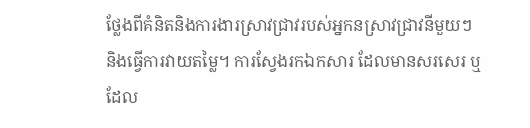ថ្លែងពីគំនិតនិងការងារស្រាវជ្រាវរបស់អ្នកនស្រាវជ្រាវនីមួយៗ
និងធ្វើការវាយតម្លៃ។ ការស្វែងរកឯកសារ ដែលមានសរសេរ ឬដែល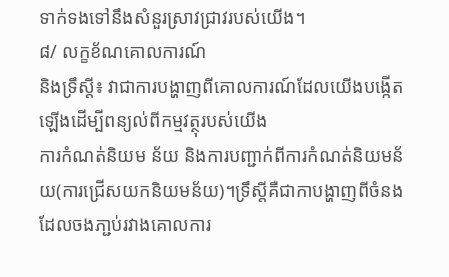ទាក់ទងទៅនឹងសំនួរស្រាវជ្រាវរបស់យើង។
៨/ លក្ខខ័ណគោលការណ៍
និងទ្រឹស្តី៖ វាជាការបង្ហាញពីគោលការណ៍ដែលយើងបង្កើតឡើងដើម្បីពន្យល់ពីកម្មវត្ថុរបស់យើង
ការកំណត់និយម ន័យ និងការបញ្ជាក់ពីការកំណត់និយមន័យ(ការជ្រើសយកនិយមន័យ)។ទ្រឹស្តីគឺជាកាបង្ហាញពីចំនង
ដែលចងភា្ជប់រវាងគោលការ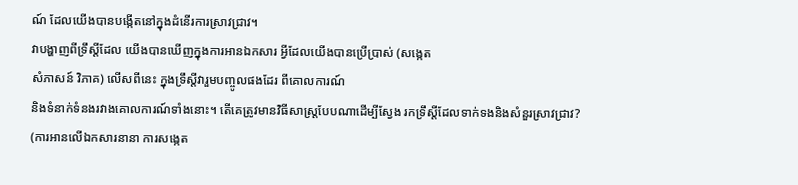ណ៍ ដែលយើងបានបង្កើតនៅក្នុងដំនើរការស្រាវជ្រាវ។
វាបង្ហាញពីទ្រឹស្តីដែល យើងបានឃើញក្នុងការអានឯកសារ អ្វីដែលយើងបានប្រើប្រាស់ (សង្កេត
សំភាសន៍ វិភាគ) លើសពីនេះ ក្នុងទ្រឹស្តីវារួមបញ្ចូលផងដែរ ពីគោលការណ៍
និងទំនាក់ទំនងរវាងគោលការណ៍ទាំងនោះ។ តើគេត្រូវមានវិធីសាស្រ្តបែបណាដើម្បីស្វែង រកទ្រឹស្តីដែលទាក់ទងនិងសំនួរស្រាវជ្រាវ?
(ការអានលើឯកសារនានា ការសង្កេត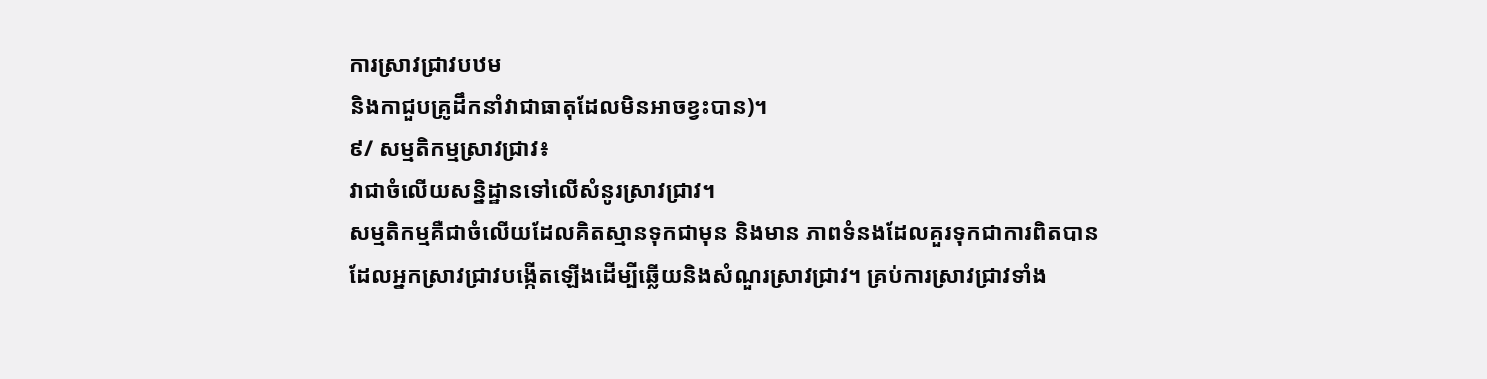ការស្រាវជ្រាវបឋម
និងកាជួបគ្រូដឹកនាំវាជាធាតុដែលមិនអាចខ្វះបាន)។
៩/ សម្មតិកម្មស្រាវជ្រាវ៖
វាជាចំលើយសន្និដ្ឋានទៅលើសំនូរស្រាវជ្រាវ។
សម្មតិកម្មគឺជាចំលើយដែលគិតស្មានទុកជាមុន និងមាន ភាពទំនងដែលគួរទុកជាការពិតបាន
ដែលអ្នកស្រាវជ្រាវបង្កើតឡើងដើម្បីឆ្លើយនិងសំណួរស្រាវជ្រាវ។ គ្រប់ការស្រាវជ្រាវទាំង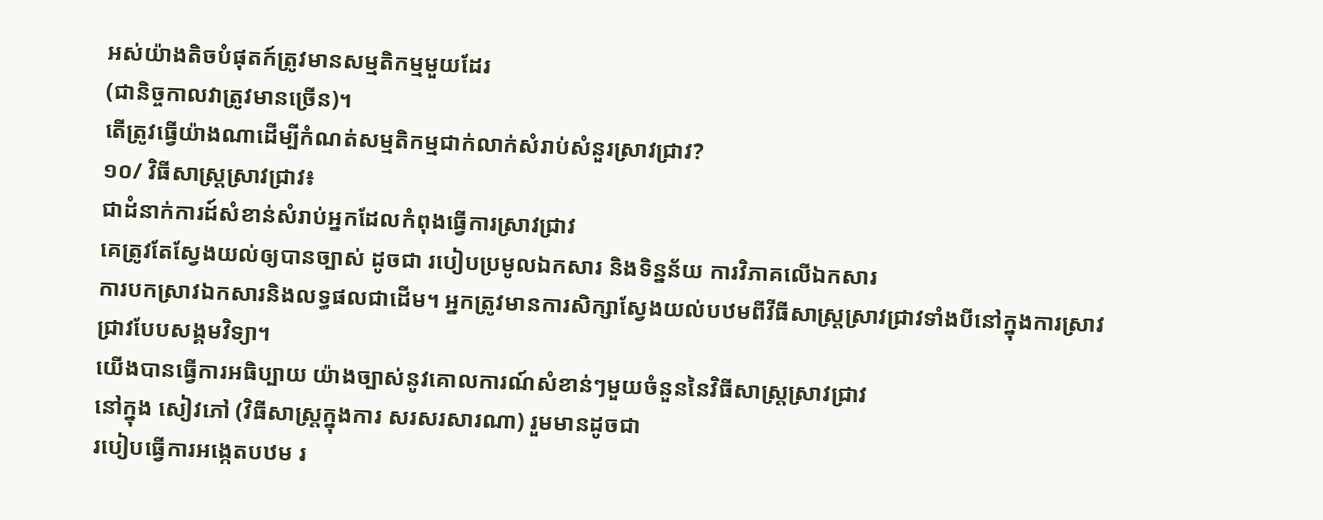អស់យ៉ាងតិចបំផុតក៍ត្រូវមានសម្មតិកម្មមួយដែរ
(ជានិច្ចកាលវាត្រូវមានច្រើន)។
តើត្រូវធ្វើយ៉ាងណាដើម្បីកំណត់សម្មតិកម្មជាក់លាក់សំរាប់សំនួរស្រាវជ្រាវ?
១០/ វិធីសាស្ត្រស្រាវជ្រាវ៖
ជាដំនាក់ការដ៍សំខាន់សំរាប់អ្នកដែលកំពុងធ្វើការស្រាវជ្រាវ
គេត្រូវតែស្វែងយល់ឲ្យបានច្បាស់ ដូចជា របៀបប្រមូលឯកសារ និងទិន្នន័យ ការវិភាគលើឯកសារ
ការបកស្រាវឯកសារនិងលទ្ធផលជាដើម។ អ្នកត្រូវមានការសិក្សាស្វែងយល់បឋមពីវីធីសាស្ត្រស្រាវជ្រាវទាំងបីនៅក្នុងការស្រាវជ្រាវបែបសង្គមវិទ្យា។
យើងបានធ្វើការអធិប្បាយ យ៉ាងច្បាស់នូវគោលការណ៍សំខាន់ៗមួយចំនួននៃវិធីសាស្ត្រស្រាវជ្រាវ
នៅក្នុង សៀវភៅ (វិធីសាស្ត្រក្នុងការ សរសរសារណា) រួមមានដូចជា
របៀបធ្វើការអង្កេតបឋម រ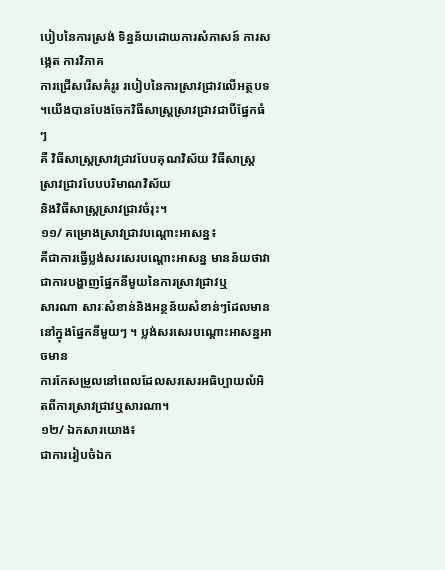បៀបនៃការស្រង់ ទិន្នន័យដោយការសំភាសន៍ ការសង្កេត ការវិភាគ
ការជ្រើសរើសគំរូរ របៀបនៃការស្រាវជ្រាវលើអត្ថបទ ។យើងបានបែងចែកវិធីសាស្ត្រស្រាវជ្រាវជាបីផ្នែកធំៗ
គឺ វិធីសាស្រ្តស្រាវជ្រាវបែបគុណវិស័យ វិធីសាស្រ្តស្រាវជ្រាវបែបបរិមាណវិស័យ
និងវិធីសាស្រ្តស្រាវជ្រាវចំរុះ។
១១/ គម្រោងស្រាវជ្រាវបណ្តោះអាសន្ន៖
គឺជាការធ្វើប្លង់សរសេរបណ្តោះអាសន្ន មានន័យថាវាជាការបង្ហាញផ្នែកនីមួយនៃការស្រាវជ្រាវឬ
សារណា សារៈសំខាន់និងអន្ថន័យសំខាន់ៗដែលមាននៅក្នុងផ្នែកនីមួយៗ ។ ប្លង់សរសេរបណ្តោះអាសន្នអាចមាន
ការកែសម្រួលនៅពេលដែលសរសេរអធិប្បាយលំអិតពីការស្រាវជ្រាវឬសារណា។
១២/ ឯកសារយោង៖
ជាការរៀបចំឯក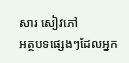សារ សៀវភៅ
អត្ថបទផ្សេងៗដែលអ្នក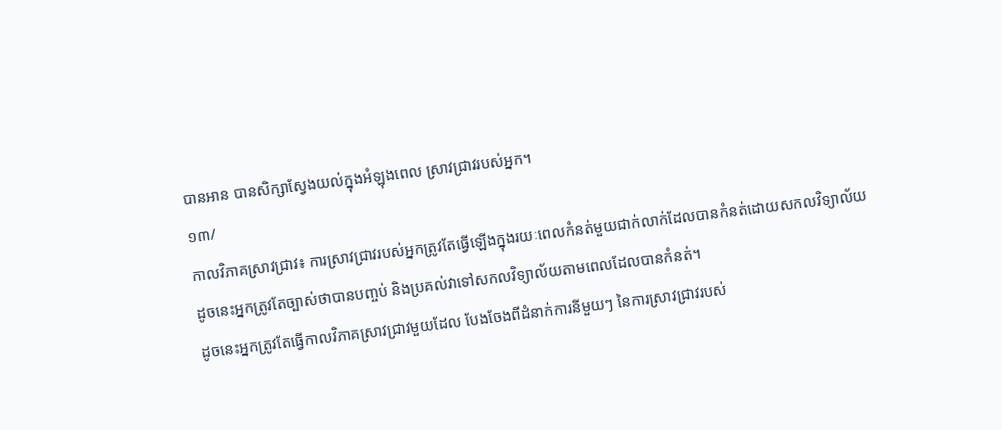បានអាន បានសិក្សាស្វែងយល់ក្នុងអំឡុងពេល ស្រាវជ្រាវរបស់អ្នក។
១៣/
កាលវិភាគស្រាវជ្រាវ៖ ការស្រាវជ្រាវរបស់អ្នកត្រូវតែធ្វើឡើងក្នុងរយៈពេលកំនត់មួយជាក់លាក់ដែលបានកំនត់ដោយសកលវិទ្យាល័យ
ដូចនេះអ្នកត្រូវតែច្បាស់ថាបានបញ្ចប់ និងប្រគល់វាទៅសកលវិទ្យាល័យតាមពេលដែលបានកំនត់។
ដូចនេះអ្នកត្រូវតែធ្វើកាលវិភាគស្រាវជ្រាវមួយដែល បែងចែងពីដំនាក់ការនីមួយៗ នៃការស្រាវជ្រាវរបស់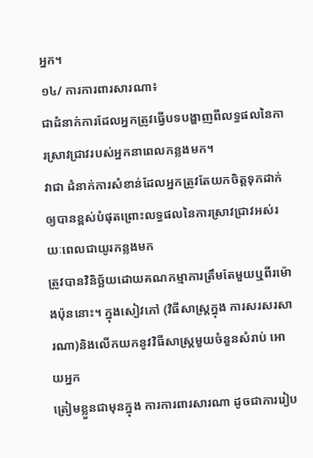អ្នក។
១៤/ ការការពារសារណា៖
ជាដំនាក់ការដែលអ្នកត្រូវធ្វើបទបង្ហាញពីលទ្ធផលនៃការស្រាវជ្រាវរបស់អ្នកនាពេលកន្លងមក។
វាជា ដំនាក់ការសំខាន់ដែលអ្នកត្រូវតែយកចិត្តទុកដាក់ឲ្យបានខ្ពស់បំផុតព្រោះលទ្ធផលនៃការស្រាវជ្រាវអស់រយៈពេលជាយូរកន្លងមក
ត្រូវបានវិនិច្ឆ័យដោយគណកម្មាការត្រឹមតែមួយឬពីរម៉ោងប៉ុននោះ។ ក្នុងសៀវភៅ (វិធីសាស្ត្រក្នុង ការសរសរសារណា)និងលើកយកនូវវិធីសាស្រ្តមួយចំនួនសំរាប់ អោយអ្នក
ត្រៀមខ្លួនជាមុនក្នុង ការការពារសារណា ដូចជាការរៀប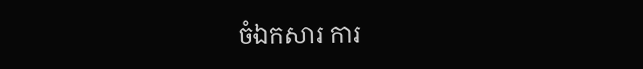ចំឯកសារ ការ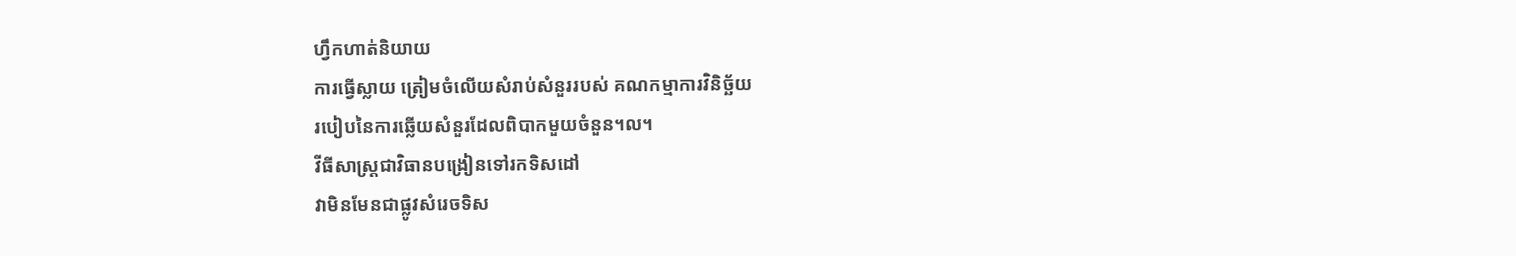ហ្វឹកហាត់និយាយ
ការធ្វើស្លាយ ត្រៀមចំលើយសំរាប់សំនួររបស់ គណកម្មាការវិនិច្ឆ័យ
របៀបនៃការឆ្លើយសំនួរដែលពិបាកមួយចំនួន។ល។
វីធីសាស្ត្រជាវិធានបង្រៀនទៅរកទិសដៅ
វាមិនមែនជាផ្លូវសំរេចទិស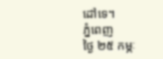ដៅទេ។
ភ្នំពេញ
ថ្ងៃ ២៥ កម្ភៈ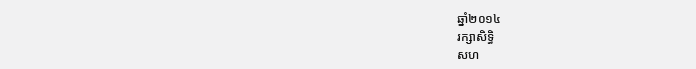ឆ្នាំ២០១៤
រក្សាសិទ្ធិ
សហ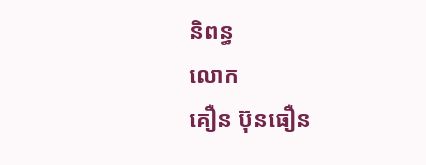និពន្ធ
លោក
គឿន ប៊ុនធឿន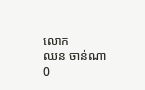លោក
ឈន ចាន់ណា
0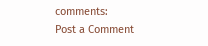comments:
Post a Comment